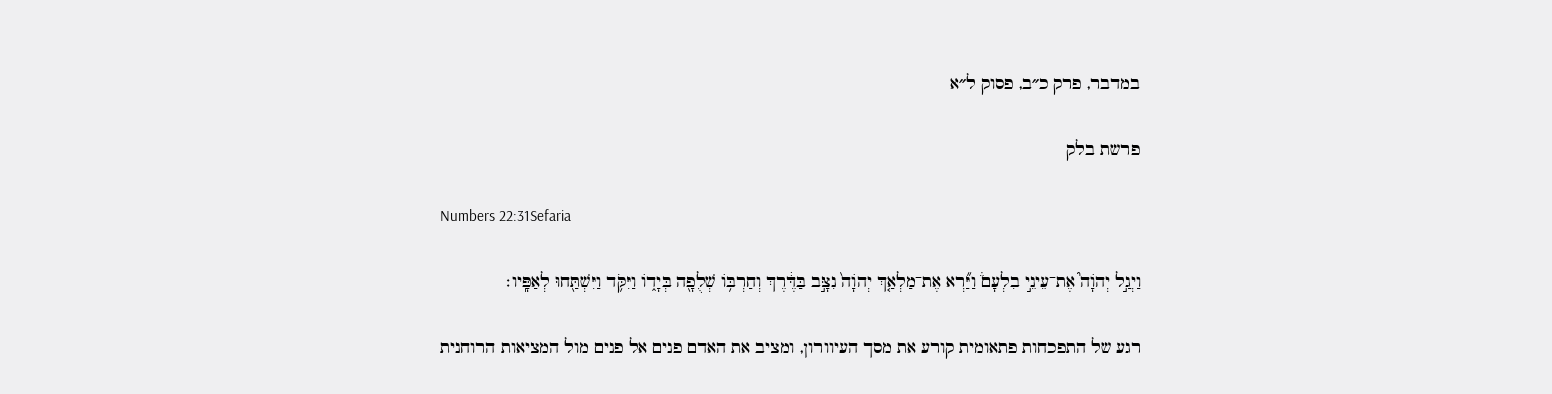במדבר, פרק כ״ב, פסוק ל״א

פרשת בלק

Numbers 22:31Sefaria

וַיְגַ֣ל יְהֹוָה֮ אֶת־עֵינֵ֣י בִלְעָם֒ וַיַּ֞רְא אֶת־מַלְאַ֤ךְ יְהֹוָה֙ נִצָּ֣ב בַּדֶּ֔רֶךְ וְחַרְבּ֥וֹ שְׁלֻפָ֖ה בְּיָד֑וֹ וַיִּקֹּ֥ד וַיִּשְׁתַּ֖חוּ לְאַפָּֽיו׃

רגע של התפכחות פתאומית קורע את מסך העיוורון, ומציב את האדם פנים אל פנים מול המציאות הרוחנית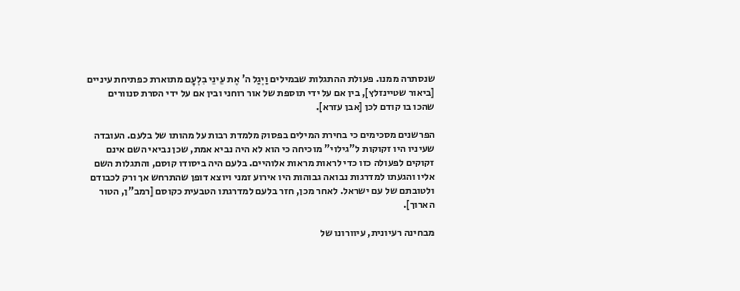שנסתרה ממנו. פעולת ההתגלות שבמילים וַיְגַל ה' אֶת עֵינֵי בִלְעָם מתוארת כפתיחת עיניים [ביאור שטיינזלץ], בין אם על ידי תוספת של אור רוחני ובין אם על ידי הסרת סנוורים שהכו בו קודם לכן [אבן עזרא].

הפרשנים מסכימים כי בחירת המילים בפסוק מלמדת רבות על מהותו של בלעם. העובדה שעיניו היו זקוקות ל"גילוי" מוכיחה כי הוא לא היה נביא אמת, שכן נביאי השם אינם זקוקים לפעולה כזו כדי לראות מראות אלוהיים. בלעם היה ביסודו קוסם, והתגלות השם אליו והגעתו למדרגות נבואה גבוהות היו אירוע זמני ויוצא דופן שהתרחש אך ורק לכבודם ולטובתם של עם ישראל. לאחר מכן, חזר בלעם למדרגתו הטבעית כקוסם [רמב"ן, הטור הארוך].

מבחינה רעיונית, עיוורונו של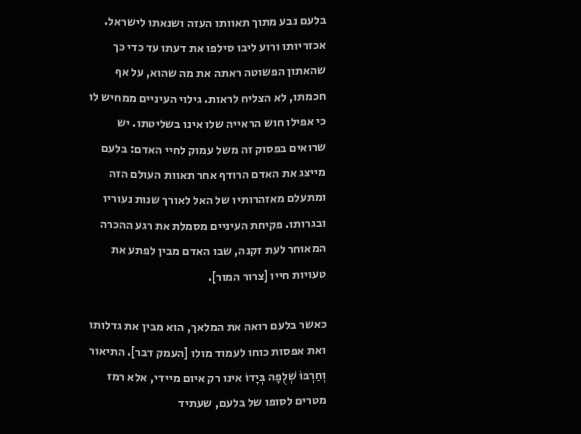בלעם נבע מתוך תאוותו העזה ושנאתו לישראל. אכזריותו ורוע ליבו סילפו את דעתו עד כדי כך שהאתון הפשוטה ראתה את מה שהוא, על אף חכמתו, לא הצליח לראות. גילוי העיניים ממחיש לו כי אפילו חוש הראייה שלו אינו בשליטתו. יש שרואים בפסוק זה משל עמוק לחיי האדם: בלעם מייצג את האדם הרודף אחר תאוות העולם הזה ומתעלם מאזהרותיו של האל לאורך שנות נעוריו ובגרותו. פקיחת העיניים מסמלת את רגע ההכרה המאוחר לעת זקנה, שבו האדם מבין לפתע את טעויות חייו [צרור המור].

כאשר בלעם רואה את המלאך, הוא מבין את גדלותו ואת אפסות כוחו לעמוד מולו [העמק דבר]. התיאור וְחַרְבּוֹ שְׁלֻפָה בְּיָדוֹ אינו רק איום מיידי, אלא רמז מטרים לסופו של בלעם, שעתיד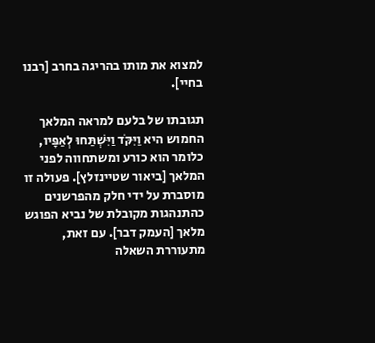למצוא את מותו בהריגה בחרב [רבנו בחיי].

תגובתו של בלעם למראה המלאך החמוש היא וַיִּקֹּד וַיִּשְׁתַּחוּ לְאַפָּיו, כלומר הוא כורע ומשתחווה לפני המלאך [ביאור שטיינזלץ]. פעולה זו מוסברת על ידי חלק מהפרשנים כהתנהגות מקובלת של נביא הפוגש מלאך [העמק דבר]. עם זאת, מתעוררת השאלה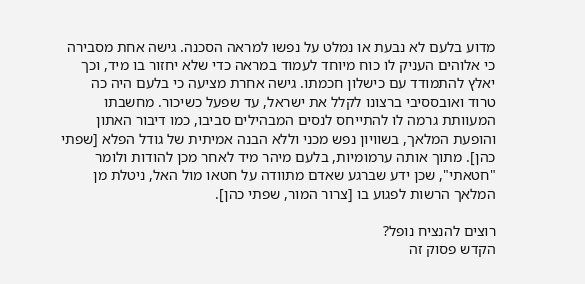מדוע בלעם לא נבעת או נמלט על נפשו למראה הסכנה. גישה אחת מסבירה כי אלוהים העניק לו כוח מיוחד לעמוד במראה כדי שלא יחזור בו מיד, וכך יאלץ להתמודד עם כישלון חכמתו. גישה אחרת מציעה כי בלעם היה כה טרוד ואובססיבי ברצונו לקלל את ישראל, עד שפעל כשיכור. מחשבתו המעוותת גרמה לו להתייחס לנסים המבהילים סביבו, כמו דיבור האתון והופעת המלאך, בשוויון נפש מכני וללא הבנה אמיתית של גודל הפלא [שפתי כהן]. מתוך אותה ערמומיות, בלעם מיהר מיד לאחר מכן להודות ולומר "חטאתי", שכן ידע שברגע שאדם מתוודה על חטאו מול האל, ניטלת מן המלאך הרשות לפגוע בו [צרור המור, שפתי כהן].

רוצים להנציח נופל?
הקדש פסוק זה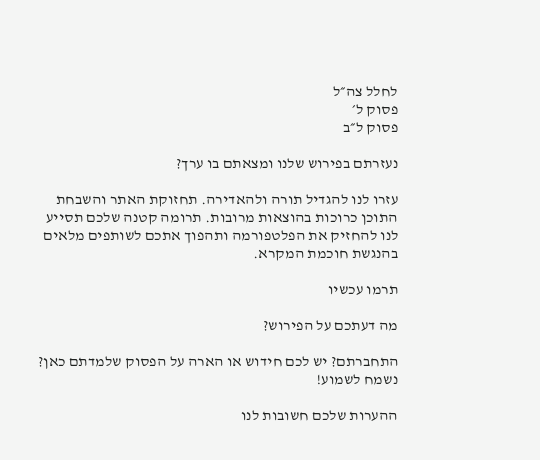לחלל צה״ל
פסוק ל׳
פסוק ל״ב

נעזרתם בפירוש שלנו ומצאתם בו ערך?

עזרו לנו להגדיל תורה ולהאדירה. תחזוקת האתר והשבחת התוכן כרוכות בהוצאות מרובות. תרומה קטנה שלכם תסייע לנו להחזיק את הפלטפורמה ותהפוך אתכם לשותפים מלאים בהנגשת חוכמת המקרא.

תרמו עכשיו

מה דעתכם על הפירוש?

התחברתם? יש לכם חידוש או הארה על הפסוק שלמדתם כאן? נשמח לשמוע!

ההערות שלכם חשובות לנו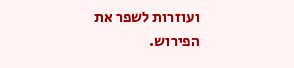ועוזרות לשפר את הפירוש.